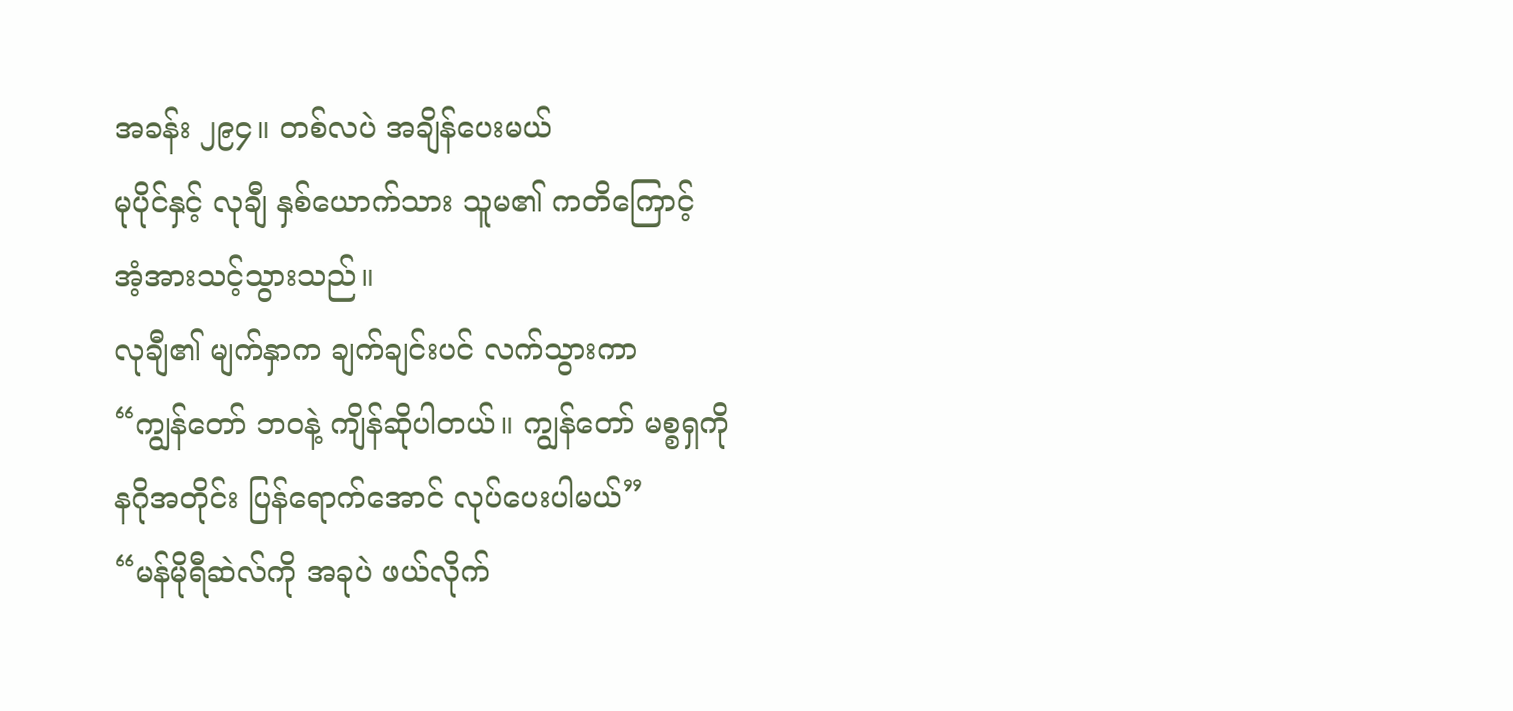အခန်း ၂၉၄။ တစ်လပဲ အချိန်ပေးမယ်
မုပိုင်နှင့် လုချီ နှစ်ယောက်သား သူမ၏ ကတိကြောင့် အံ့အားသင့်သွားသည်။
လုချီ၏ မျက်နှာက ချက်ချင်းပင် လက်သွားကာ
“ကျွန်တော် ဘဝနဲ့ ကျိန်ဆိုပါတယ်။ ကျွန်တော် မစ္စရှကို နဂိုအတိုင်း ပြန်ရောက်အောင် လုပ်ပေးပါမယ်”
“မန်မိုရီဆဲလ်ကို အခုပဲ ဖယ်လိုက်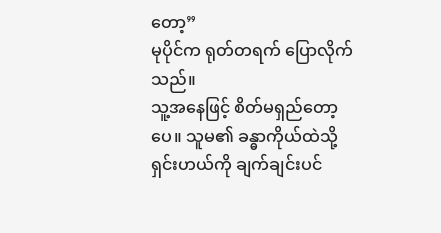တော့”
မုပိုင်က ရုတ်တရက် ပြောလိုက်သည်။
သူ့အနေဖြင့် စိတ်မရှည်တော့ပေ။ သူမ၏ ခန္ဓာကိုယ်ထဲသို့ ရှင်းဟယ်ကို ချက်ချင်းပင်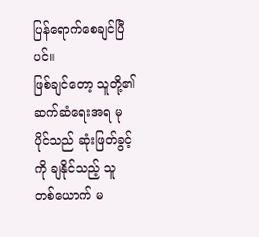ပြန်ရောက်စေချင်ပြီပင်။
ဖြစ်ချင်တော့ သူတို့၏ ဆက်ဆံရေးအရ မုပိုင်သည် ဆုံးဖြတ်ခွင့်ကို ချနိုင်သည့် သူ တစ်ယောက် မ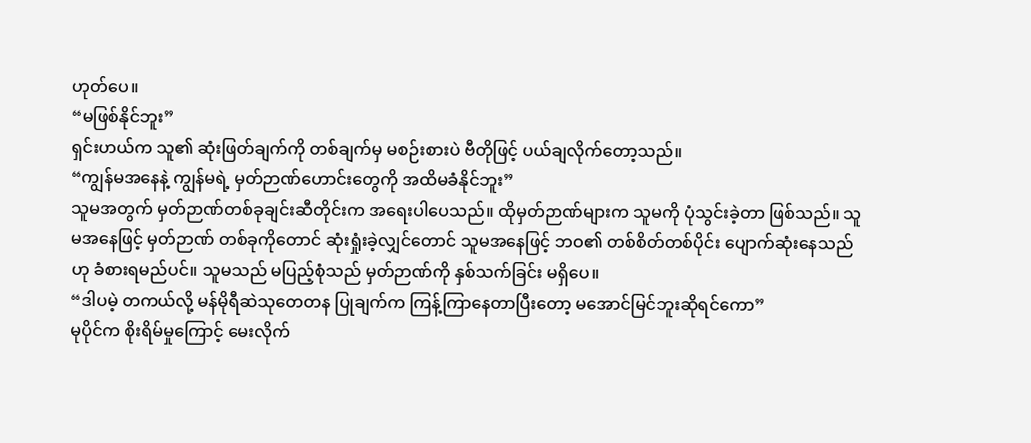ဟုတ်ပေ။
“မဖြစ်နိုင်ဘူး”
ရှင်းဟယ်က သူ၏ ဆုံးဖြတ်ချက်ကို တစ်ချက်မှ မစဉ်းစားပဲ ဗီတိုဖြင့် ပယ်ချလိုက်တော့သည်။
“ကျွန်မအနေနဲ့ ကျွန်မရဲ့ မှတ်ဉာဏ်ဟောင်းတွေကို အထိမခံနိုင်ဘူး”
သူမအတွက် မှတ်ဉာဏ်တစ်ခုချင်းဆီတိုင်းက အရေးပါပေသည်။ ထိုမှတ်ဉာဏ်များက သူမကို ပုံသွင်းခဲ့တာ ဖြစ်သည်။ သူမအနေဖြင့် မှတ်ဉာဏ် တစ်ခုကိုတောင် ဆုံးရှုံးခဲ့လျှင်တောင် သူမအနေဖြင့် ဘဝ၏ တစ်စိတ်တစ်ပိုင်း ပျောက်ဆုံးနေသည်ဟု ခံစားရမည်ပင်။ သူမသည် မပြည့်စုံသည် မှတ်ဉာဏ်ကို နှစ်သက်ခြင်း မရှိပေ။
“ဒါပမဲ့ တကယ်လို့ မန်မိုရီဆဲသုတေတန ပြုချက်က ကြန့်ကြာနေတာပြီးတော့ မအောင်မြင်ဘူးဆိုရင်ကော”
မုပိုင်က စိုးရိမ်မှုကြောင့် မေးလိုက်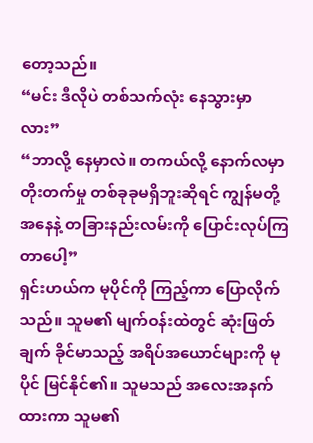တော့သည်။
“မင်း ဒီလိုပဲ တစ်သက်လုံး နေသွားမှာလား”
“ဘာလို့ နေမှာလဲ။ တကယ်လို့ နောက်လမှာ တိုးတက်မှု တစ်ခုခုမရှိဘူးဆိုရင် ကျွန်မတို့ အနေနဲ့ တခြားနည်းလမ်းကို ပြောင်းလုပ်ကြတာပေါ့”
ရှင်းဟယ်က မုပိုင်ကို ကြည့်ကာ ပြောလိုက်သည်။ သူမ၏ မျက်ဝန်းထဲတွင် ဆုံးဖြတ်ချက် ခိုင်မာသည့် အရိပ်အယောင်များကို မုပိုင် မြင်နိုင်၏။ သူမသည် အလေးအနက်ထားကာ သူမ၏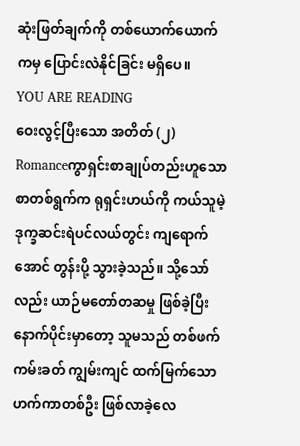ဆုံးဖြတ်ချက်ကို တစ်ယောက်ယောက်ကမှ ပြောင်းလဲနိုင်ခြင်း မရှိပေ။
YOU ARE READING
ဝေးလွင့်ပြီးသော အတိတ် (၂)
Romanceကွာရှင်းစာချုပ်တည်းဟူသော စာတစ်ရွက်က ရုရှင်းဟယ်ကို ကယ်သူမဲ့ ဒုက္ခဆင်းရဲပင်လယ်တွင်း ကျရောက်အောင် တွန်းပို့ သွားခဲ့သည်။ သို့သော်လည်း ယာဉ်မတော်တဆမှု ဖြစ်ခဲ့ပြီး နောက်ပိုင်းမှာတော့ သူမသည် တစ်ဖက်ကမ်းခတ် ကျွမ်းကျင် ထက်မြက်သော ဟက်ကာတစ်ဦး ဖြစ်လာခဲ့လေ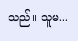သည်။ သူမ...